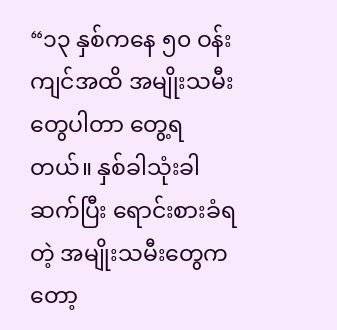“၁၃ နှစ်ကနေ ၅၀ ဝန်းကျင်အထိ အမျိုးသမီးတွေပါတာ တွေ့ရတယ်။ နှစ်ခါသုံးခါဆက်ပြီး ရောင်းစားခံရတဲ့ အမျိုးသမီးတွေကတော့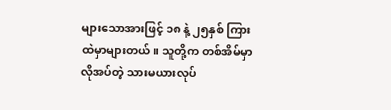များသောအားဖြင့် ၁၈ နဲ့ ၂၅နှစ် ကြားထဲမှာများတယ်။ သူတို့က တစ်အိမ်မှာလိုအပ်တဲ့ သားမယားလုပ်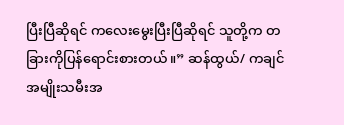ပြီးပြီဆိုရင် ကလေးမွေးပြီးပြီဆိုရင် သူတို့က တခြားကိုပြန်ရောင်းစားတယ်။” ဆန်ထွယ်/ ကချင်အမျိုးသမီးအ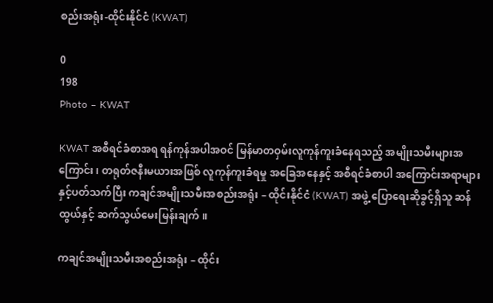စည်းအရုံး-ထိုင်းနိုင်ငံ (KWAT)

0
198
Photo – KWAT

KWAT အစီရင်ခံစာအရ ရန်ကုန်အပါအဝင် မြန်မာတဝှမ်းလူကုန်ကူးခံနေရသည့် အမျိုးသမီးများအကြောင်း၊ တရုတ်ဇနီးမယားအဖြစ် လူကုန်ကူးခံရမှု အခြေအနေနှင့် အစီရင်ခံစာပါ အကြောင်းအရာများနှင့်ပတ်သက်ပြီး ကချင်အမျိုးသမီးအစည်းအရုံး – ထိုင်းနိုင်ငံ (KWAT) အဖွဲ့ ပြောရေးဆိုခွင့်ရှိသူ ဆန်ထွယ်နှင့် ဆက်သွယ်မေးမြန်းချက်။

ကချင်အမျိုးသမီးအစည်းအရုံး – ထိုင်း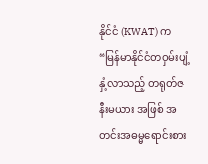နိုင်ငံ (KWAT) က “မြန်မာနိုင်ငံတဝှမ်းပျံ့နှံ့လာသည့် တရုတ်ဇနီးမယား အဖြစ် အတင်းအဓမ္မရောင်းစား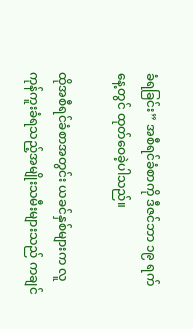ခံရခြင်း” အစီရင်ခံစာကို ဒီဇင်ဘာ ၁၉ ရက်နေ့တွင် ထုတ်ဝေခဲ့ပါသည်။

ထိုအစီရင်ခံစာအတွင်း ယခင်နှစ်များက လူကုန်ကူးခံရသည့်အမျိုးသမီးများသည် ကချင်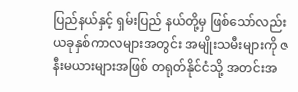ပြည်နယ်နှင့် ရှမ်းပြည် နယ်တို့မှ ဖြစ်သော်လည်း ယခုနှစ်ကာလများအတွင်း အမျိုးသမီးများကို ဇနီးမယားများအဖြစ် တရုတ်နိုင်ငံသို့ အတင်းအ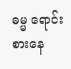ဓမ္မ ရောင်းစားနေ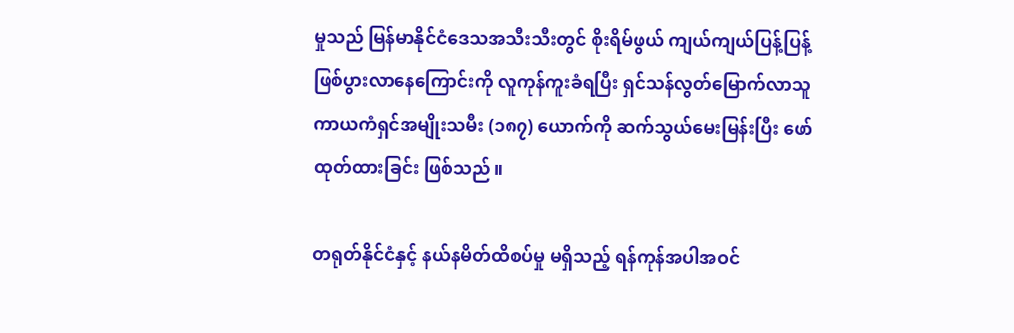မှုသည် မြန်မာနိုင်ငံဒေသအသီးသီးတွင် စိုးရိမ်ဖွယ် ကျယ်ကျယ်ပြန့်ပြန့် ဖြစ်ပွားလာနေကြောင်းကို လူကုန်ကူးခံရပြီး ရှင်သန်လွတ်မြောက်လာသူ ကာယကံရှင်အမျိုးသမီး (၁၈၇) ယောက်ကို ဆက်သွယ်မေးမြန်းပြီး ဖော်ထုတ်ထားခြင်း ဖြစ်သည်။

တရုတ်နိုင်ငံနှင့် နယ်နမိတ်ထိစပ်မှု မရှိသည့် ရန်ကုန်အပါအဝင်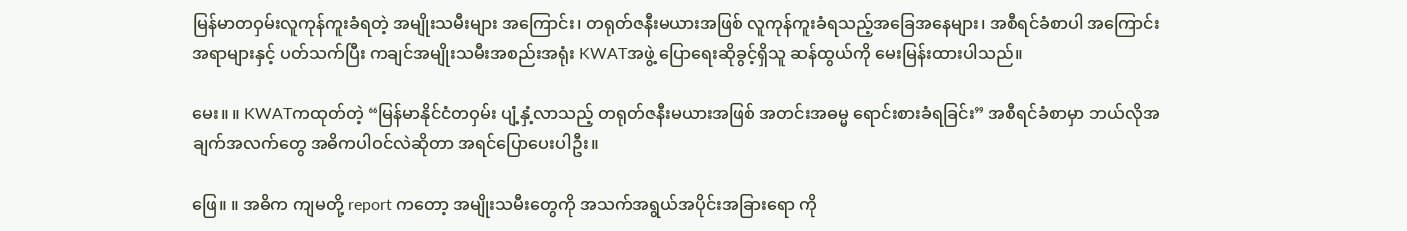မြန်မာတဝှမ်းလူကုန်ကူးခံရတဲ့ အမျိုးသမီးများ အကြောင်း၊ တရုတ်ဇနီးမယားအဖြစ် လူကုန်ကူးခံရသည့်အခြေအနေများ၊ အစီရင်ခံစာပါ အကြောင်းအရာများနှင့် ပတ်သက်ပြီး ကချင်အမျိုးသမီးအစည်းအရုံး KWATအဖွဲ့ ပြောရေးဆိုခွင့်ရှိသူ ဆန်ထွယ်ကို မေးမြန်းထားပါသည်။

မေး။ ။ KWATကထုတ်တဲ့ “မြန်မာနိုင်ငံတဝှမ်း ပျံ့နှံ့လာသည့် တရုတ်ဇနီးမယားအဖြစ် အတင်းအဓမ္မ ရောင်းစားခံရခြင်း” အစီရင်ခံစာမှာ ဘယ်လိုအချက်အလက်တွေ အဓိကပါဝင်လဲဆိုတာ အရင်ပြောပေးပါဦး။

ဖြေ။ ။ အဓိက ကျမတို့ report ကတော့ အမျိုးသမီးတွေကို အသက်အရွယ်အပိုင်းအခြားရော ကို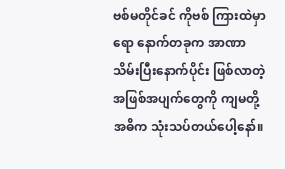ဗစ်မတိုင်ခင် ကိုဗစ် ကြားထဲမှာရော နောက်တခုက အာဏာသိမ်းပြီးနောက်ပိုင်း ဖြစ်လာတဲ့အဖြစ်အပျက်တွေကို ကျမတို့အဓိက သုံးသပ်တယ်ပေါ့နော်။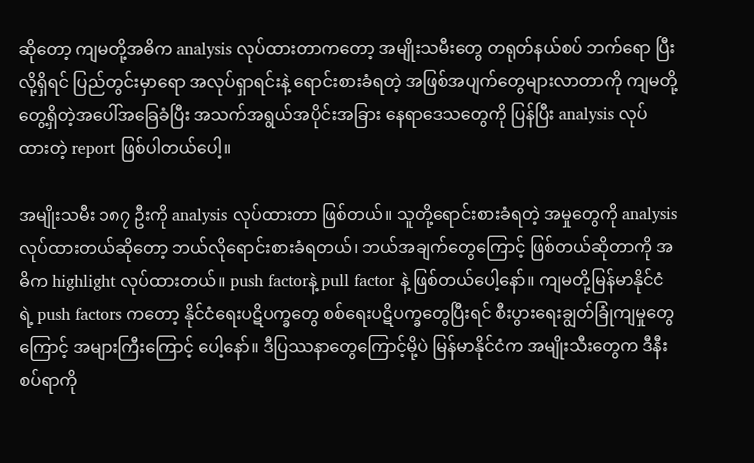ဆိုတော့ ကျမတို့အဓိက analysis လုပ်ထားတာကတော့ အမျိုးသမီးတွေ တရုတ်နယ်စပ် ဘက်ရော ပြီးလို့ရှိရင် ပြည်တွင်းမှာရော အလုပ်ရှာရင်းနဲ့ ရောင်းစားခံရတဲ့ အဖြစ်အပျက်တွေများလာတာကို ကျမတို့တွေ့ရှိတဲ့အပေါ်အခြေခံပြီး အသက်အရွယ်အပိုင်းအခြား နေရာဒေသတွေကို ပြန်ပြီး analysis လုပ်ထားတဲ့ report ဖြစ်ပါတယ်ပေါ့။

အမျိုးသမီး ၁၈၇ ဦးကို analysis လုပ်ထားတာ ဖြစ်တယ်။ သူတို့ရောင်းစားခံရတဲ့ အမှုတွေကို analysis လုပ်ထားတယ်ဆိုတော့ ဘယ်လိုရောင်းစားခံရတယ်၊ ဘယ်အချက်တွေကြောင့် ဖြစ်တယ်ဆိုတာကို အဓိက highlight လုပ်ထားတယ်။ push factorနဲ့ pull factor နဲ့ ဖြစ်တယ်ပေါ့နော်။ ကျမတို့မြန်မာနိုင်ငံရဲ့ push factors ကတော့ နိုင်ငံရေးပဋိပက္ခတွေ စစ်ရေးပဋိပက္ခတွေပြီးရင် စီးပွားရေးချွတ်ခြုံကျမှုတွေကြောင့် အများကြီးကြောင့် ပေါ့နော်။ ဒီပြဿနာတွေကြောင့်မို့ပဲ မြန်မာနိုင်ငံက အမျိုးသီးတွေက ဒီနီးစပ်ရာကို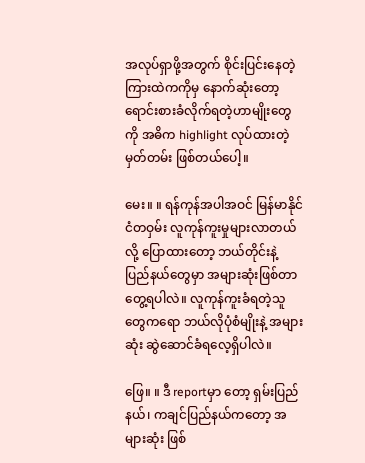အလုပ်ရှာဖို့အတွက် စိုင်းပြင်းနေတဲ့ကြားထဲကကိုမှ နောက်ဆုံးတော့ ရောင်းစားခံလိုက်ရတဲ့ဟာမျိုးတွေကို အဓိက highlight လုပ်ထားတဲ့မှတ်တမ်း ဖြစ်တယ်ပေါ့။

မေး။ ။ ရန်ကုန်အပါအဝင် မြန်မာနိုင်ငံတဝှမ်း လူကုန်ကူးမှုများလာတယ်လို့ ပြောထားတော့ ဘယ်တိုင်းနဲ့ ပြည်နယ်တွေမှာ အများဆုံးဖြစ်တာ တွေ့ရပါလဲ။ လူကုန်ကူးခံရတဲ့သူတွေကရော ဘယ်လိုပုံစံမျိုးနဲ့ အများဆုံး ဆွဲဆောင်ခံရလေ့ရှိပါလဲ။

ဖြေ။ ။ ဒီ reportမှာ တော့ ရှမ်းပြည်နယ်၊ ကချင်ပြည်နယ်ကတော့ အများဆုံး ဖြစ်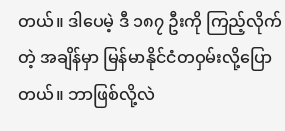တယ်။ ဒါပေမဲ့ ဒီ ၁၈၇ ဦးကို ကြည့်လိုက်တဲ့ အချိန်မှာ မြန်မာနိုင်ငံတဝှမ်းလို့ပြောတယ်။ ဘာဖြစ်လို့လဲ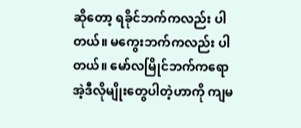ဆိုတော့ ရခိုင်ဘက်ကလည်း ပါတယ်။ မကွေးဘက်ကလည်း ပါတယ်။ မော်လမြိုင်ဘက်ကရော အဲ့ဒီလိုမျိုးတွေပါတဲ့ဟာကို ကျမ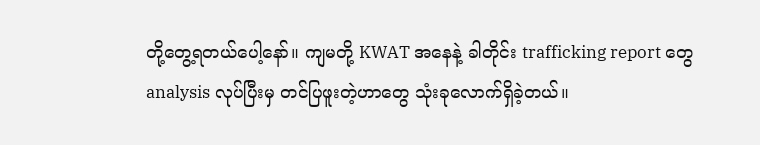တို့တွေ့ရတယ်ပေါ့နော်။ ကျမတို့ KWAT အနေနဲ့ ခါတိုင်း trafficking report တွေ analysis လုပ်ပြီးမှ တင်ပြဖူးတဲ့ဟာတွေ သုံးခုလောက်ရှိခဲ့တယ်။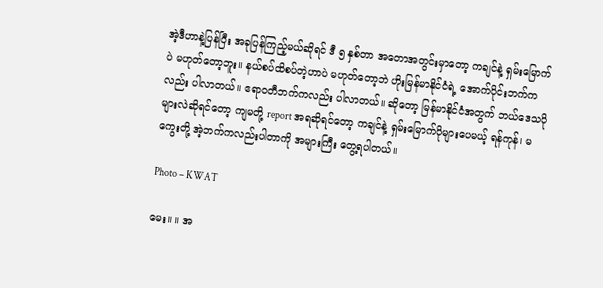အဲ့ဒီဟာနဲ့ပြန်ပြီး အခုပြန်ကြည့်မယ်ဆိုရင် ဒီ ၅ နှစ်တာ အတောအတွင်းမှာတော့ ကချင်နဲ့ ရှမ်းမြောက်ပဲ မဟုတ်တော့ဘူး။ နယ်စပ်ထိစပ်တဲ့ဟာပဲ မဟုတ်တော့ဘဲ ဟိုးမြန်မာနိုင်ငံရဲ့ အောက်ပိုင်းဘက်ကလည်း ပါလာတယ်။ ဧရာဝတီဘက်ကလည်း ပါလာတယ်။ ဆိုတော့ မြန်မာနိုင်ငံအတွက် ဘယ်ဒေသပိုများလဲဆိုရင်တော့ ကျမတို့ report အရဆိုရင်တော့ ကချင်နဲ့ ရှမ်းမြောက်ပိုများပေမယ့် ရန်ကုန်၊ မကွေးတို့ အဲ့ဘက်ကလည်းပါတာကို အများကြီး တွေ့ရပါတယ်။

Photo – KWAT

မေး။ ။ အ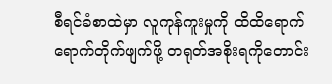စီရင်ခံစာထဲမှာ လူကုန်ကူးမှုကို ထိထိရောက်ရောက်တိုက်ဖျက်ဖို့ တရုတ်အစိုးရကိုတောင်း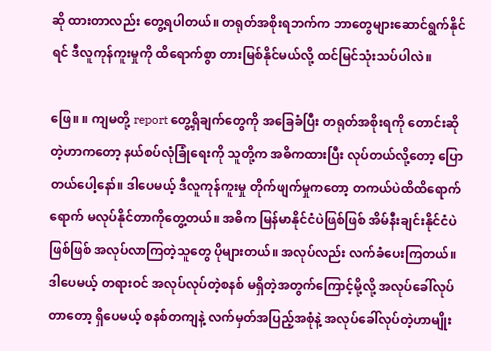ဆို ထားတာလည်း တွေ့ရပါတယ်။ တရုတ်အစိုးရဘက်က ဘာတွေများဆောင်ရွက်နိုင်ရင် ဒီလူကုန်ကူးမှုကို ထိရောက်စွာ တားမြစ်နိုင်မယ်လို့ ထင်မြင်သုံးသပ်ပါလဲ။

ဖြေ။ ။ ကျမတို့ report တွေ့ရှိချက်တွေကို အခြေခံပြီး တရုတ်အစိုးရကို တောင်းဆိုတဲ့ဟာကတော့ နယ်စပ်လုံခြုံရေးကို သူတို့က အဓိကထားပြီး လုပ်တယ်လို့တော့ ပြောတယ်ပေါ့နော်။ ဒါပေမယ့် ဒီလူကုန်ကူးမှု တိုက်ဖျက်မှုကတော့ တကယ်ပဲထိထိရောက်ရောက် မလုပ်နိုင်တာကိုတွေ့တယ်။ အဓိက မြန်မာနိုင်ငံပဲဖြစ်ဖြစ် အိမ်နီးချင်းနိုင်ငံပဲဖြစ်ဖြစ် အလုပ်လာကြတဲ့သူတွေ ပိုများတယ်။ အလုပ်လည်း လက်ခံပေးကြတယ်။ ဒါပေမယ့် တရားဝင် အလုပ်လုပ်တဲ့စနစ် မရှိတဲ့အတွက်ကြောင့်မို့လို့ အလုပ်ခေါ်လုပ်တာတော့ ရှိပေမယ့် စနစ်တကျနဲ့ လက်မှတ်အပြည့်အစုံနဲ့ အလုပ်ခေါ်လုပ်တဲ့ဟာမျိုး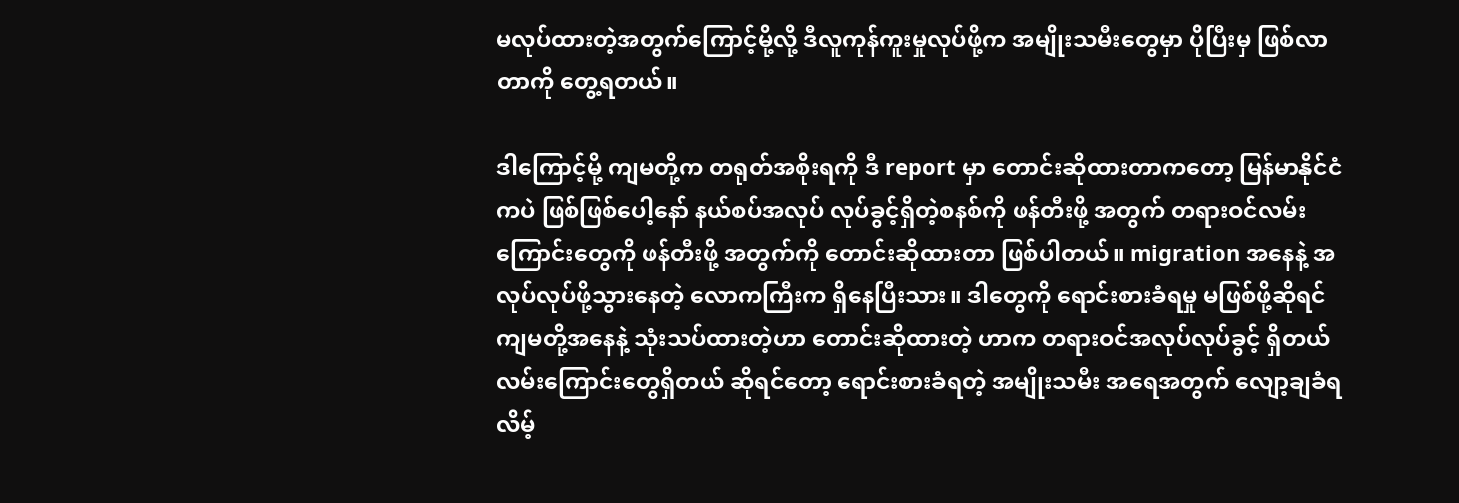မလုပ်ထားတဲ့အတွက်ကြောင့်မို့လို့ ဒီလူကုန်ကူးမှုလုပ်ဖို့က အမျိုးသမီးတွေမှာ ပိုပြီးမှ ဖြစ်လာတာကို တွေ့ရတယ်။

ဒါကြောင့်မို့ ကျမတို့က တရုတ်အစိုးရကို ဒီ report မှာ တောင်းဆိုထားတာကတော့ မြန်မာနိုင်ငံကပဲ ဖြစ်ဖြစ်ပေါ့နော် နယ်စပ်အလုပ် လုပ်ခွင့်ရှိတဲ့စနစ်ကို ဖန်တီးဖို့ အတွက် တရားဝင်လမ်းကြောင်းတွေကို ဖန်တီးဖို့ အတွက်ကို တောင်းဆိုထားတာ ဖြစ်ပါတယ်။ migration အနေနဲ့ အလုပ်လုပ်ဖို့သွားနေတဲ့ လောကကြီးက ရှိနေပြီးသား။ ဒါတွေကို ရောင်းစားခံရမှု မဖြစ်ဖို့ဆိုရင် ကျမတို့အနေနဲ့ သုံးသပ်ထားတဲ့ဟာ တောင်းဆိုထားတဲ့ ဟာက တရားဝင်အလုပ်လုပ်ခွင့် ရှိတယ်လမ်းကြောင်းတွေရှိတယ် ဆိုရင်တော့ ရောင်းစားခံရတဲ့ အမျိုးသမီး အရေအတွက် လျော့ချခံရလိမ့်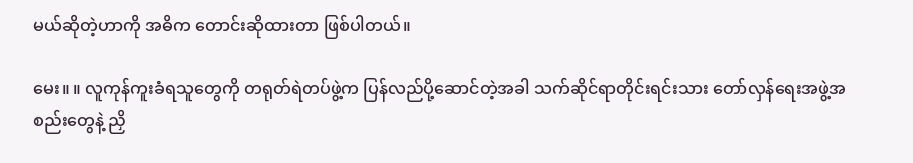မယ်ဆိုတဲ့ဟာကို အဓိက တောင်းဆိုထားတာ ဖြစ်ပါတယ်။

မေး။ ။ လူကုန်ကူးခံရသူတွေကို တရုတ်ရဲတပ်ဖွဲ့က ပြန်လည်ပို့ဆောင်တဲ့အခါ သက်ဆိုင်ရာတိုင်းရင်းသား တော်လှန်ရေးအဖွဲ့အစည်းတွေနဲ့ ညှိ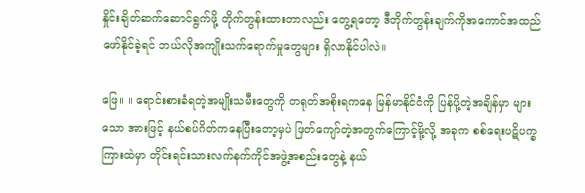နှိုင်းချိတ်ဆက်ဆောင်ရွက်ဖို့ တိုက်တွန်းထားတာလည်း တွေ့ရတော့ ဒီတိုက်တွန်းချက်ကိုအကောင်အထည်ဖော်နိုင်ခဲ့ရင် ဘယ်လိုအကျိုးသက်ရောက်မှုတွေများ ရှိလာနိုင်ပါလဲ။

ဖြေ။ ။ ရောင်းစားခံရတဲ့အမျိုးသမီးတွေကို တရုတ်အစိုးရကနေ မြန်မာနိုင်ငံကို ပြန်ပို့တဲ့အချိန်မှာ များသော အားဖြင့် နယ်စပ်ဂိတ်ကနေပြီးတော့မှပဲ ဖြတ်ကျော်တဲ့အတွက်ကြောင့်မို့လို့ အခုက စစ်ရေးပဋိပက္ခကြားထဲမှာ တိုင်းရင်းသားလက်နက်ကိုင်အဖွဲ့အစည်းတွေနဲ့ နယ်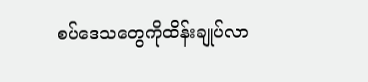စပ်ဒေသတွေကိုထိန်းချုပ်လာ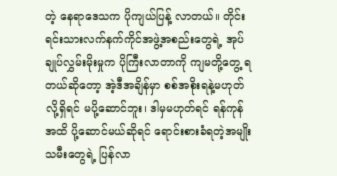တဲ့ နေရာဒေသက ပိုကျယ်ပြန့် လာတယ်။ တိုင်းရင်းသားလက်နက်ကိုင်အဖွဲ့အစည်းတွေရဲ့ အုပ်ချုပ်လွှမ်းမိုးမှုက ပိုကြီးလာတာကို ကျမတို့တွေ့ ရတယ်ဆိုတော့ အဲ့ဒီအချိန်မှာ စစ်အစိုးရနဲ့မဟုတ်လို့ရှိရင် မပို့ဆောင်ဘူး၊ ဒါမှမဟုတ်ရင် ရန်ကုန်အထိ ပို့ဆောင်မယ်ဆိုရင် ရောင်းစားခံရတဲ့အမျိုးသမီးတွေရဲ့ ပြန်လာ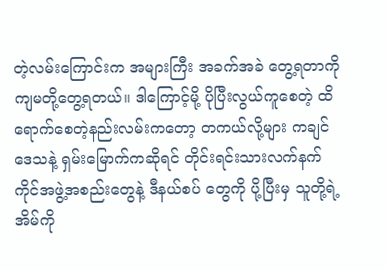တဲ့လမ်းကြောင်းက အများကြီး အခက်အခဲ တွေ့ရတာကို ကျမတို့တွေ့ရတယ်။ ဒါကြောင့်မို့ ပိုပြီးလွယ်ကူစေတဲ့ ထိရောက်စေတဲ့နည်းလမ်းကတော့ တကယ်လို့များ ကချင်ဒေသနဲ့ ရှမ်းမြောက်ကဆိုရင် တိုင်းရင်းသားလက်နက်ကိုင်အဖွဲ့အစည်းတွေနဲ့ ဒီနယ်စပ် တွေကို ပို့ပြီးမှ သူတို့ရဲ့အိမ်ကို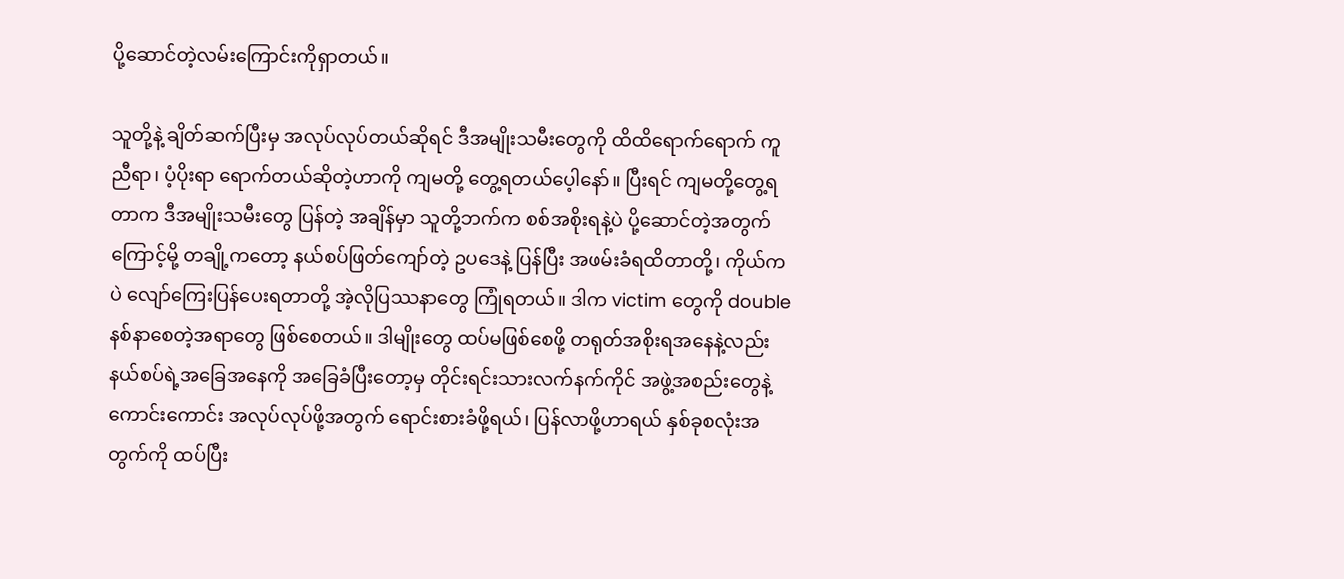ပို့ဆောင်တဲ့လမ်းကြောင်းကိုရှာတယ်။

သူတို့နဲ့ ချိတ်ဆက်ပြီးမှ အလုပ်လုပ်တယ်ဆိုရင် ဒီအမျိုးသမီးတွေကို ထိထိရောက်ရောက် ကူညီရာ၊ ပံ့ပိုးရာ ရောက်တယ်ဆိုတဲ့ဟာကို ကျမတို့ တွေ့ရတယ်ပေ့ါနော်။ ပြီးရင် ကျမတို့တွေ့ရတာက ဒီအမျိုးသမီးတွေ ပြန်တဲ့ အချိန်မှာ သူတို့ဘက်က စစ်အစိုးရနဲ့ပဲ ပို့ဆောင်တဲ့အတွက်ကြောင့်မို့ တချို့ကတော့ နယ်စပ်ဖြတ်ကျော်တဲ့ ဥပဒေနဲ့ ပြန်ပြီး အဖမ်းခံရထိတာတို့၊ ကိုယ်ကပဲ လျော်ကြေးပြန်ပေးရတာတို့ အဲ့လိုပြဿနာတွေ ကြုံရတယ်။ ဒါက victim တွေကို double နစ်နာစေတဲ့အရာတွေ ဖြစ်စေတယ်။ ဒါမျိုးတွေ ထပ်မဖြစ်စေဖို့ တရုတ်အစိုးရအနေနဲ့လည်း နယ်စပ်ရဲ့အခြေအနေကို အခြေခံပြီးတော့မှ တိုင်းရင်းသားလက်နက်ကိုင် အဖွဲ့အစည်းတွေနဲ့ ကောင်းကောင်း အလုပ်လုပ်ဖို့အတွက် ရောင်းစားခံဖို့ရယ်၊ ပြန်လာဖို့ဟာရယ် နှစ်ခုစလုံးအတွက်ကို ထပ်ပြီး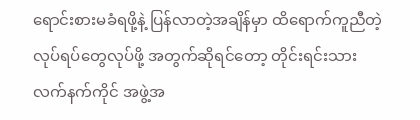ရောင်းစားမခံရဖို့နဲ့ ပြန်လာတဲ့အချိန်မှာ ထိရောက်ကူညီတဲ့ လုပ်ရပ်တွေလုပ်ဖို့ အတွက်ဆိုရင်တော့ တိုင်းရင်းသားလက်နက်ကိုင် အဖွဲ့အ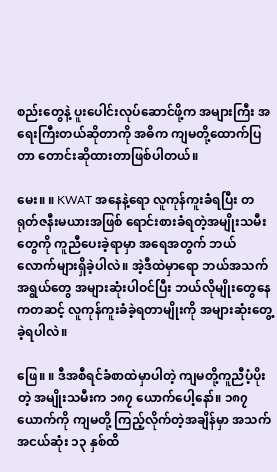စည်းတွေနဲ့ ပူးပေါင်းလုပ်ဆောင်ဖို့က အများကြီး အရေးကြီးတယ်ဆိုတာကို အဓိက ကျမတို့ထောက်ပြတာ တောင်းဆိုထားတာဖြစ်ပါတယ်။

မေး။ ။ KWAT အနေနဲ့ရော လူကုန်ကူးခံရပြီး တရုတ်ဇနီးမယားအဖြစ် ရောင်းစားခံရတဲ့အမျိုးသမီးတွေကို ကူညီပေးခဲ့ရာမှာ အရေအတွက် ဘယ်လောက်များရှိခဲ့ပါလဲ။ အဲ့ဒီထဲမှာရော ဘယ်အသက်အရွယ်တွေ အများဆုံးပါဝင်ပြီး ဘယ်လိုမျိုးတွေနေကတဆင့် လူကုန်ကူးခံခဲ့ရတာမျိုးကို အများဆုံးတွေ့ခဲ့ရပါလဲ။

ဖြေ။ ။ ဒီအစီရင်ခံစာထဲမှာပါတဲ့ ကျမတို့ကူညီပံ့ပိုးတဲ့ အမျိုးသမီးက ၁၈၇ ယောက်ပေါ့နော်။ ၁၈၇ ယောက်ကို ကျမတို့ ကြည့်လိုက်တဲ့အချိန်မှာ အသက်အငယ်ဆုံး ၁၃ နှစ်ထိ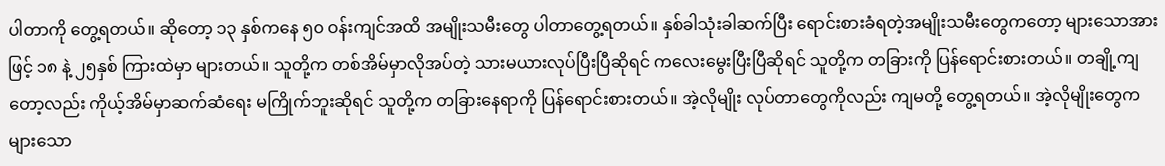ပါတာကို တွေ့ရတယ်။ ဆိုတော့ ၁၃ နှစ်ကနေ ၅၀ ဝန်းကျင်အထိ အမျိုးသမီးတွေ ပါတာတွေ့ရတယ်။ နှစ်ခါသုံးခါဆက်ပြီး ရောင်းစားခံရတဲ့အမျိုးသမီးတွေကတော့ များသောအားဖြင့် ၁၈ နဲ့ ၂၅နှစ် ကြားထဲမှာ များတယ်။ သူတို့က တစ်အိမ်မှာလိုအပ်တဲ့ သားမယားလုပ်ပြီးပြီဆိုရင် ကလေးမွေးပြီးပြီဆိုရင် သူတို့က တခြားကို ပြန်ရောင်းစားတယ်။ တချို့ကျတော့လည်း ကိုယ့်အိမ်မှာဆက်ဆံရေး မကြိုက်ဘူးဆိုရင် သူတို့က တခြားနေရာကို ပြန်ရောင်းစားတယ်။ အဲ့လိုမျိုး လုပ်တာတွေကိုလည်း ကျမတို့ တွေ့ရတယ်။ အဲ့လိုမျိုးတွေက များသော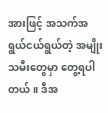အားဖြင့် အသက်အရွယ်ငယ်ရွယ်တဲ့ အမျိုးသမီးတွေမှာ တွေ့ရပါတယ်။ ဒီအ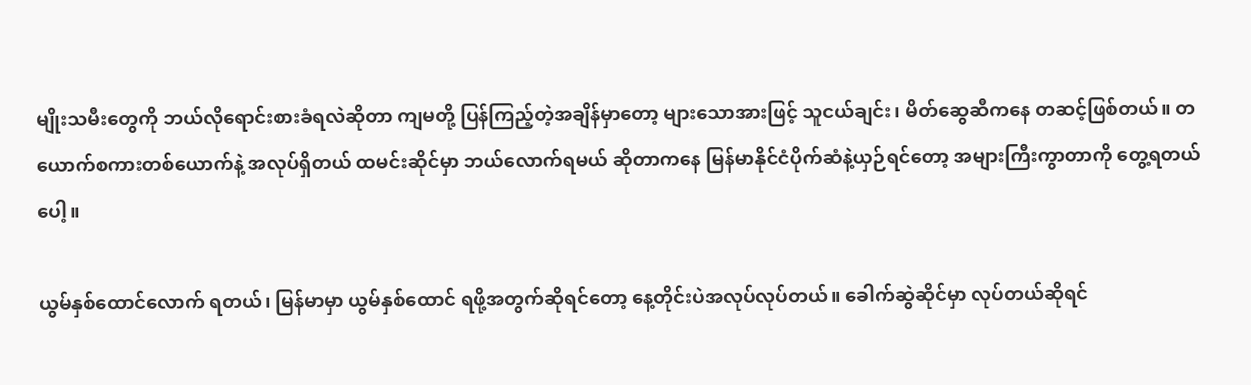မျိုးသမီးတွေကို ဘယ်လိုရောင်းစားခံရလဲဆိုတာ ကျမတို့ ပြန်ကြည့်တဲ့အချိန်မှာတော့ များသောအားဖြင့် သူငယ်ချင်း၊ မိတ်ဆွေဆီကနေ တဆင့်ဖြစ်တယ်။ တယောက်စကားတစ်ယောက်နဲ့ အလုပ်ရှိတယ် ထမင်းဆိုင်မှာ ဘယ်လောက်ရမယ် ဆိုတာကနေ မြန်မာနိုင်ငံပိုက်ဆံနဲ့ယှဉ်ရင်တော့ အများကြီးကွာတာကို တွေ့ရတယ်ပေါ့။

ယွမ်နှစ်ထောင်လောက် ရတယ်၊ မြန်မာမှာ ယွမ်နှစ်ထောင် ရဖို့အတွက်ဆိုရင်တော့ နေ့တိုင်းပဲအလုပ်လုပ်တယ်။ ခေါက်ဆွဲဆိုင်မှာ လုပ်တယ်ဆိုရင်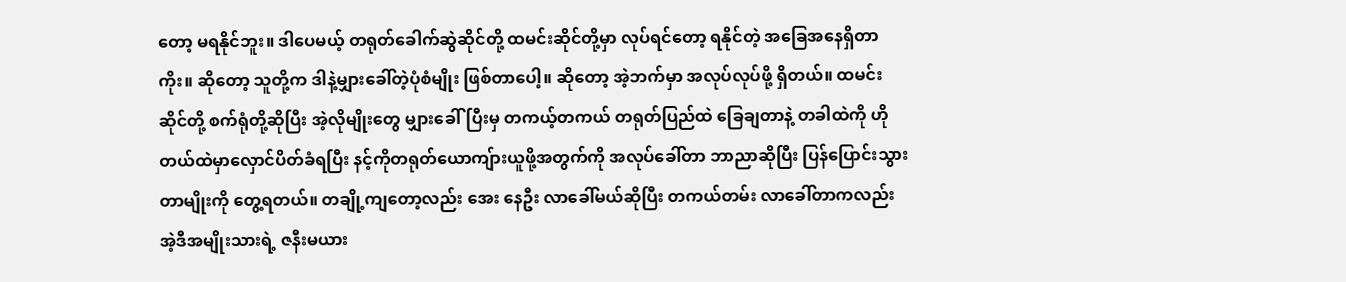တော့ မရနိုင်ဘူး။ ဒါပေမယ့် တရုတ်ခေါက်ဆွဲဆိုင်တို့ ထမင်းဆိုင်တို့မှာ လုပ်ရင်တော့ ရနိုင်တဲ့ အခြေအနေရှိတာကိုး။ ဆိုတော့ သူတို့က ဒါနဲ့မျှားခေါ်တဲ့ပုံစံမျိုး ဖြစ်တာပေါ့။ ဆိုတော့ အဲ့ဘက်မှာ အလုပ်လုပ်ဖို့ ရှိတယ်။ ထမင်းဆိုင်တို့ စက်ရုံတို့ဆိုပြီး အဲ့လိုမျိုးတွေ မျှားခေါ်ပြီးမှ တကယ့်တကယ် တရုတ်ပြည်ထဲ ခြေချတာနဲ့ တခါထဲကို ဟိုတယ်ထဲမှာလှောင်ပိတ်ခံရပြီး နင့်ကိုတရုတ်ယောကျ်ားယူဖို့အတွက်ကို အလုပ်ခေါ်တာ ဘာညာဆိုပြီး ပြန်ပြောင်းသွားတာမျိုးကို တွေ့ရတယ်။ တချို့ကျတော့လည်း အေး နေဦး လာခေါ်မယ်ဆိုပြီး တကယ်တမ်း လာခေါ်တာကလည်း အဲ့ဒီအမျိုးသားရဲ့ ဇနီးမယား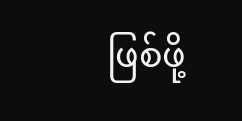ဖြစ်ဖို့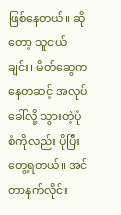ဖြစ်နေတယ်။ ဆိုတော့ သူငယ်ချင်း၊ မိတ်ဆွေကနေတဆင့် အလုပ်ခေါ်လို့ သွားတဲ့ပုံစံကိုလည်း ပိုပြီးတွေ့ရတယ်။ အင်တာနက်လိုင်း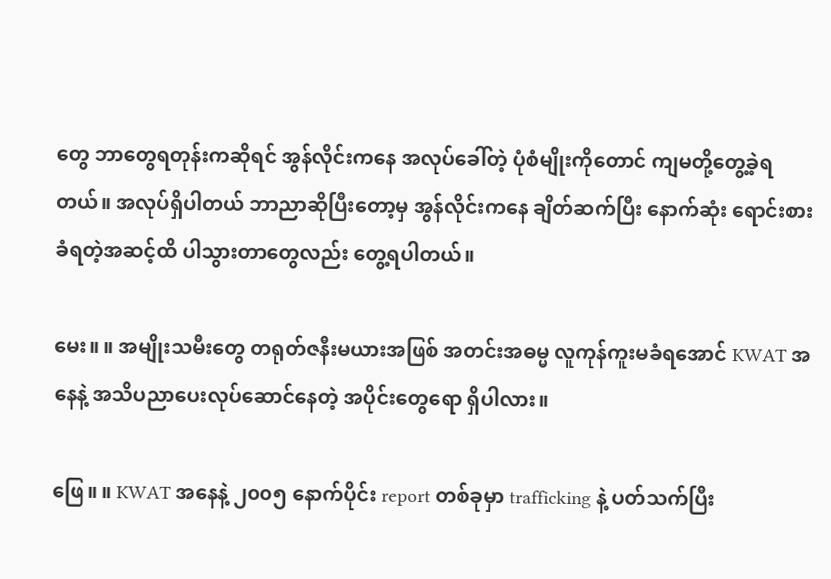တွေ ဘာတွေရတုန်းကဆိုရင် အွန်လိုင်းကနေ အလုပ်ခေါ်တဲ့ ပုံစံမျိုးကိုတောင် ကျမတို့တွေ့ခဲ့ရတယ်။ အလုပ်ရှိပါတယ် ဘာညာဆိုပြီးတော့မှ အွန်လိုင်းကနေ ချိတ်ဆက်ပြီး နောက်ဆုံး ရောင်းစားခံရတဲ့အဆင့်ထိ ပါသွားတာတွေလည်း တွေ့ရပါတယ်။

မေး။ ။ အမျိုးသမီးတွေ တရုတ်ဇနီးမယားအဖြစ် အတင်းအဓမ္မ လူကုန်ကူးမခံရအောင် KWAT အနေနဲ့ အသိပညာပေးလုပ်ဆောင်နေတဲ့ အပိုင်းတွေရော ရှိပါလား။

ဖြေ။ ။ KWAT အနေနဲ့ ၂၀၀၅ နောက်ပိုင်း report တစ်ခုမှာ trafficking နဲ့ ပတ်သက်ပြီး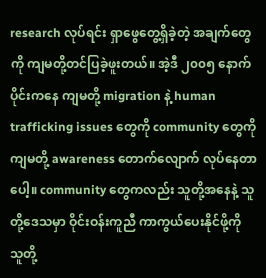research လုပ်ရင်း ရှာဖွေတွေ့ရှိခဲ့တဲ့ အချက်တွေကို ကျမတို့တင်ပြခဲ့ဖူးတယ်။ အဲ့ဒီ ၂၀၀၅ နောက်ပိုင်းကနေ ကျမတို့ migration နဲ့ human trafficking issues တွေကို community တွေကို ကျမတို့ awareness တောက်လျောက် လုပ်နေတာပေါ့။ community တွေကလည်း သူတို့အနေနဲ့ သူတို့ဒေသမှာ ဝိုင်းဝန်းကူညီ ကာကွယ်ပေးနိုင်ဖို့ကို သူတို့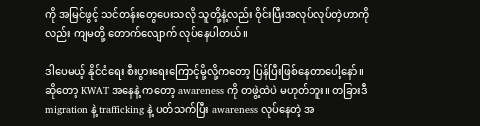ကို အမြင်ဖွင့် သင်တန်းတွေပေးသလို သူတို့နဲ့လည်း ဝိုင်းပြီးအလုပ်လုပ်တဲ့ဟာကိုလည်း ကျမတို့ တောက်လျောက် လုပ်နေပါတယ်။

ဒါပေမယ့် နိုင်ငံရေး စီးပွားရေးကြောင့်မို့လို့ကတော့ ပြန်ပြီးဖြစ်နေတာပေါ့နော်။ ဆိုတော့ KWAT အနေနဲ့ ကတော့ awareness ကို တဖွဲ့ထဲပဲ မဟုတ်ဘူး။ တခြားဒီ migration နဲ့ trafficking နဲ့ ပတ်သက်ပြီး awareness လုပ်နေတဲ့ အ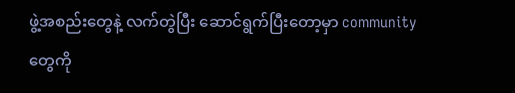ဖွဲ့အစည်းတွေနဲ့ လက်တွဲပြီး ဆောင်ရွက်ပြီးတော့မှာ community တွေကို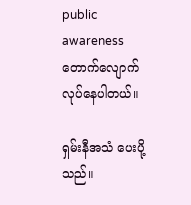public awareness တောက်လျောက်လုပ်နေပါတယ်။

ရှမ်းနီအသံ ပေးပို့သည်။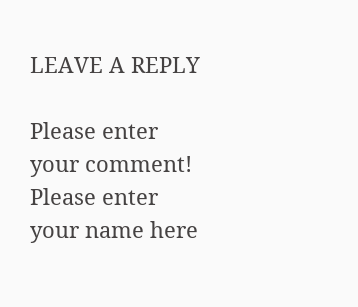LEAVE A REPLY

Please enter your comment!
Please enter your name here